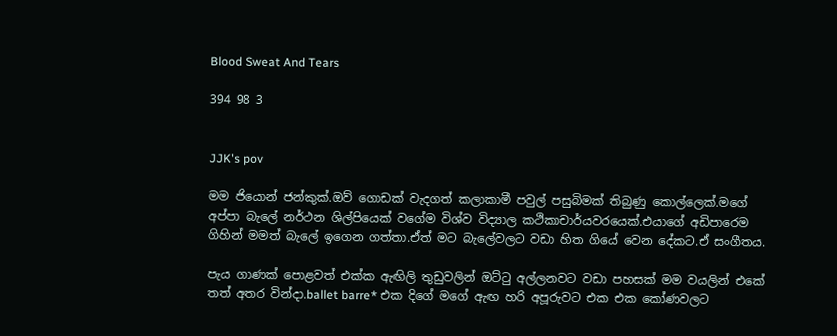Blood Sweat And Tears

394 98 3


JJK's pov

මම ජියොන් ජන්කුක්.ඔව් ගොඩක් වැදගත් කලාකාමී පවුල් පසුබිමක් තිබුණු කොල්ලෙක්.මගේ අප්පා බැලේ නර්ථන ශිල්පියෙක් වගේම විශ්‍ව විද්‍යාල කථිකාචාර්යවරයෙක්.එයාගේ අඩිපාරෙම ගිහින් මමත් බැලේ ඉගෙන ගත්තා.ඒත් මට බැලේවලට වඩා හිත ගියේ වෙන දේකට.ඒ සංගීතය.

පැය ගාණක් පොළවත් එක්ක ඇඟිලි තුඩුවලින් ඔට්ටු අල්ලනවට වඩා පහසක් මම වයලින් එකේ තත් අතර වින්දා.ballet barre* එක දිගේ මගේ ඇඟ හරි අපූරුවට එක එක කෝණවලට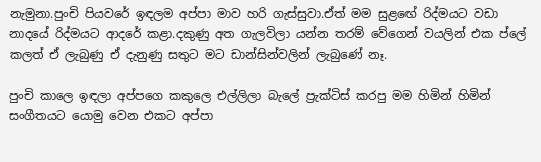නැමුනා.පුංචි පියවරේ ඉඳලම අප්පා මාව හරි ගැස්සුවා.ඒත් මම සුළඟේ රිද්මයට වඩා නාදයේ රිද්මයට ආදරේ කළා.දකුණු අත ගැලවිලා යන්න තරම් වේගෙන් වයලින් එක ප්ලේ කලත් ඒ ලැබුණු ඒ දැනුණු සතුට මට ඩාන්සින්වලින් ලැබුණේ නෑ.

පුංචි කාලෙ ඉඳලා අප්පගෙ කකුලෙ එල්ලිලා බැලේ ප්‍රැක්ටිස් කරපු මම හිමින් හිමින් සංගීතයට යොමු වෙන එකට අප්පා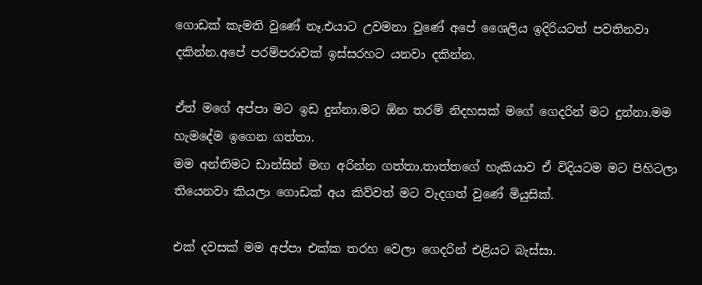ගොඩක් කැමති වුණේ නෑ.එයාට උවමනා වුණේ අපේ ශෛලිය ඉදිරියටත් පවතිනවා දකින්න.අපේ පරම්පරාවක් ඉස්සරහට යනවා දකින්න.

ඒත් මගේ අප්පා මට ඉඩ දුන්නා.මට ඕන තරම් නිදහසක් මගේ ගෙදරින් මට දුන්නා.මම හැමදේම ඉගෙන ගත්තා.
මම අන්තිමට ඩාන්සින් මඟ අරින්න ගත්තා.තාත්තගේ හැකියාව ඒ විදියටම මට පිහිටලා තියෙනවා කියලා ගොඩක් අය කිව්වත් මට වැදගත් වුණේ මියුසික්.

එක් දවසක් මම අප්පා එක්ක තරහ වෙලා ගෙදරින් එළියට බැස්සා.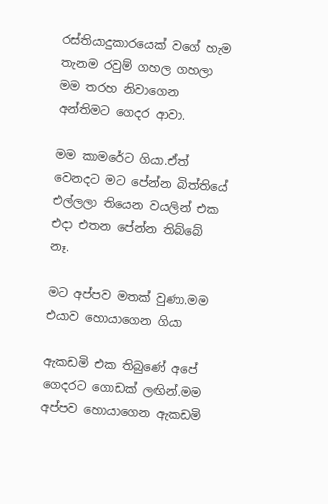රස්තියාදුකාරයෙක් වගේ හැම තැනම රවුම් ගහල ගහලා මම තරහ නිවාගෙන අන්තිමට ගෙදර ආවා.

මම කාමරේට ගියා.ඒත් වෙනදට මට පේන්න බිත්තියේ එල්ලලා තියෙන වයලින් එක එදා එතන පේන්න තිබ්බේ නෑ.

මට අප්පව මතක් වුණා.මම එයාව හොයාගෙන ගියා

ඇකඩමි එක තිබුණේ අපේ ගෙදරට ගොඩක් ලඟින්.මම අප්පව හොයාගෙන ඇකඩමි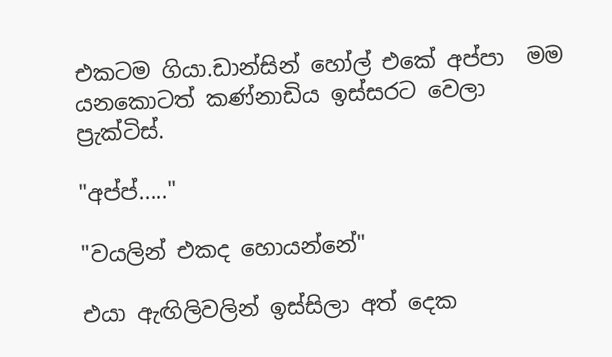එකටම ගියා.ඩාන්සින් හෝල් එකේ අප්පා  මම යනකොටත් කණ්නාඩිය ඉස්සරට වෙලා ප්‍රැක්ටිස්.

"අප්ප්....."

"වයලින් එකද හොයන්නේ"

එයා ඇඟිලිවලින් ඉස්සිලා අත් දෙක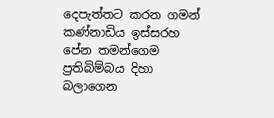දෙපැත්තට කරන ගමන් කණ්නාඩිය ඉස්සරහ පේන තමන්ගෙම ප්‍රතිබිම්බය දිහා බලාගෙන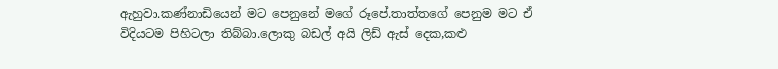ඇහුවා.කණ්නාඩියෙන් මට පෙනුනේ මගේ රූපේ.තාත්තගේ පෙනුම මට ඒ විදියටම පිහිටලා තිබ්බා.ලොකු බඩල් අයි ලිඩ් ඇස් දෙක,කළු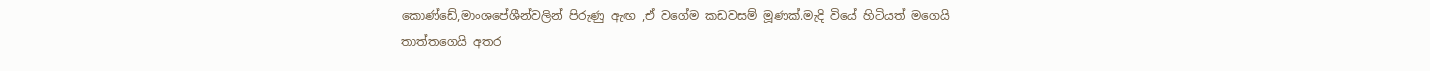කොණ්ඩේ,මාංශපේශීන්වලින් පිරුණු ඇඟ ,ඒ වගේම කඩවසම් මූණක්.මැදි වියේ හිටියත් මගෙයි තාත්තගෙයි අතර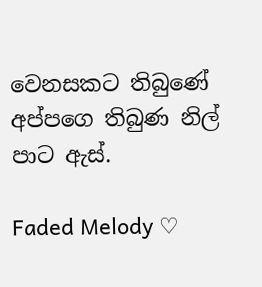වෙනසකට තිබුණේ අප්පගෙ තිබුණ නිල් පාට ඇස්.

Faded Melody ♡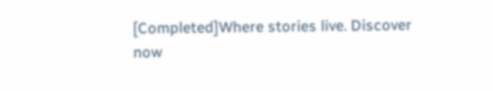[Completed]Where stories live. Discover now